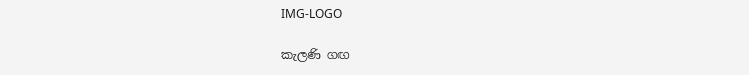IMG-LOGO

කැලණි ගඟ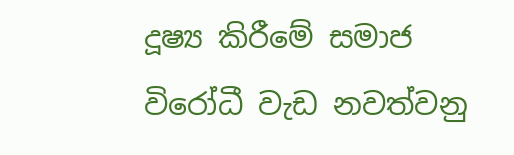දූෂ්‍ය කිරීමේ සමාජ විරෝධී වැඩ නවත්වනු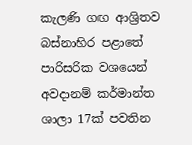කැලණි ගඟ ආශ්‍රිතව බස්නාහිර පළාතේ පාරිසරික වශයෙන් අවදානම් කර්මාන්ත ශාලා 17ක් පවතින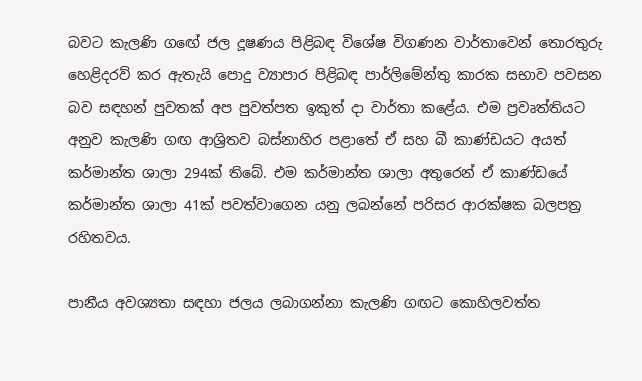බවට කැලණි ගඟේ ජල දූෂණය පිළිබඳ විශේෂ විගණන වාර්තාවෙන් තොරතුරු හෙළිදරව් කර ඇතැයි පොදු ව්‍යාපාර පිළිබඳ පාර්ලිමේන්තු කාරක සභාව පවසන බව සඳහන් පුවතක් අප පුවත්පත ඉකුත් ද‌ා වාර්තා කළේය. එම ප්‍රවෘත්තියට අනුව කැලණි ගඟ ආශ්‍රිතව බස්නාහිර පළාතේ ඒ සහ බී කාණ්ඩයට අයත් කර්මාන්ත ශාලා 294ක් තිබේ. එම කර්මාන්ත ශාලා අතුරෙන් ඒ කාණ්ඩයේ කර්මාන්ත ශාලා 41ක් පවත්වාගෙන යනු ලබන්නේ පරිසර ආරක්ෂක බලපත්‍ර රහිතවය.

පානීය අවශ්‍යතා සඳහා ජලය ලබාගන්නා කැලණි ගඟට කොහිලවත්ත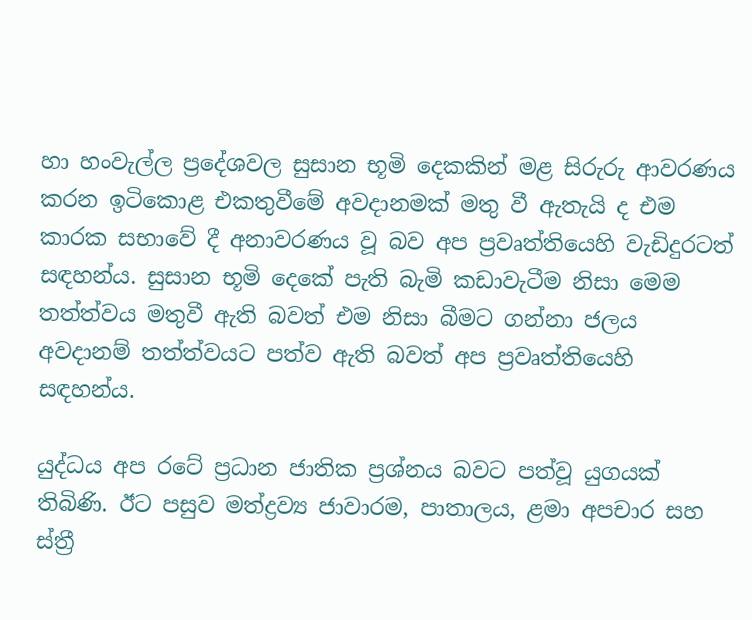හා හංවැල්ල ප්‍රදේශවල සුසාන භූමි දෙකකින් මළ සිරුරු ආවරණය කරන ඉටිකොළ එකතුවීමේ අවදානමක් මතු වී ඇතැයි ද එම කාරක සභාවේ දී අනාවරණය වූ බව අප ප්‍රවෘත්තියෙහි වැඩිදුරටත් සඳහන්ය. සුසාන භූමි දෙකේ පැති බැමි කඩාවැටීම නිසා මෙම තත්ත්වය මතුවී ඇති බවත් එම නිසා බීමට ගන්නා ජලය අවදානම් තත්ත්වයට පත්ව ඇති බවත් අප ප්‍රවෘත්තියෙහි සඳහන්ය.

යුද්ධය අප රටේ ප්‍රධාන ජාතික ප්‍රශ්නය බවට පත්වූ යුගයක් තිබිණි. ඊට පසුව මත්ද්‍රව්‍ය ජාවාරම, පාතාලය, ළමා අපචාර සහ ස්ත්‍රී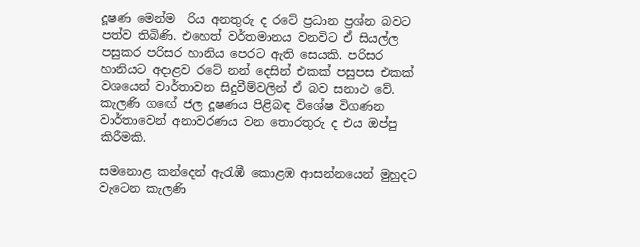දූෂණ මෙන්ම  රිය අනතුරු ද රටේ ප්‍රධාන ප්‍රශ්න බවට පත්ව තිබිණි. එහෙත් වර්තමානය වනවිට ඒ සියල්ල පසුකර පරිසර හානිය පෙරට ඇති සෙයකි. පරිසර හානියට අදාළව රටේ නන් දෙසින් එකක් පසුපස එකක් වශයෙන් වාර්තාවන සිදුවීම්වලින් ඒ බව සනාථ වේ. කැලණි ගඟේ ජල දූෂණය පිළිබඳ විශේෂ විගණන වාර්තාවෙන් අනාවරණය වන තොරතුරු ද එය ඔප්පු කිරීමකි.

සමනොළ කන්දෙන් ඇරැඹී කොළඹ ආසන්නයෙන් මුහුදට වැටෙන කැලණි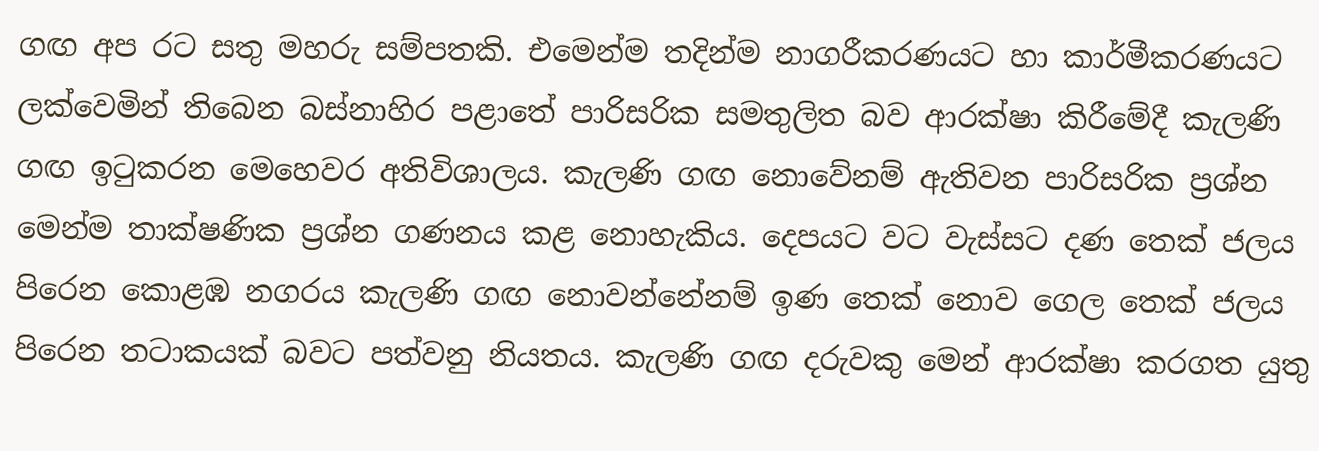ගඟ අප රට සතු මහරු සම්පතකි. එමෙන්ම තදින්ම නාගරීකරණයට හා කාර්මීකරණයට ලක්වෙමින් තිබෙන බස්නාහිර පළාතේ පාරිසරික සමතුලිත බව ආරක්ෂා කිරීමේදී කැලණි ගඟ ඉටුකරන මෙහෙවර අතිවිශාලය. කැලණි ගඟ නොවේනම් ඇතිවන පාරිසරික ප්‍රශ්න මෙන්ම තාක්ෂණික ප්‍රශ්න ගණනය කළ නොහැකිය. දෙපයට වට වැස්සට දණ තෙක් ජලය පිරෙන කොළඹ නගරය කැලණි ගඟ නොවන්නේනම් ඉණ තෙක් නොව ගෙල තෙක් ජලය පිරෙන තටාකයක් බවට පත්වනු නියතය. කැලණි ගඟ දරුවකු මෙන් ආරක්ෂා කරගත යුතු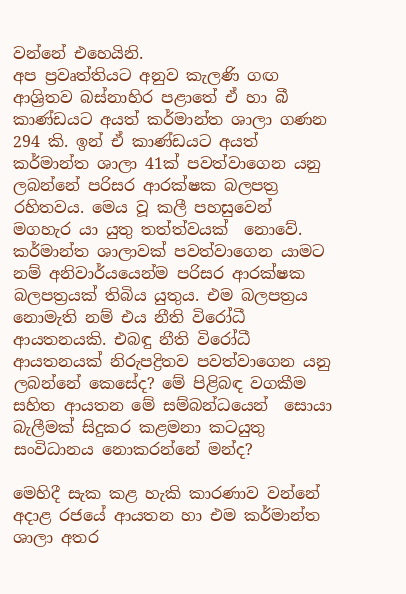වන්නේ එහෙයිනි.
අප ප්‍රවෘත්තියට අනුව කැලණි ගඟ ආශ්‍රිතව බස්නාහිර පළාතේ ඒ හා බී කාණ්ඩයට අයත් කර්මාන්ත ශාලා ගණන 294 කි. ඉන් ඒ කාණ්ඩයට අයත් කර්මාන්ත ශාලා 41ක් පවත්වාගෙන යනු ලබන්නේ පරිසර ආරක්ෂක බලපත්‍ර රහිතවය. මෙය වූ කලී පහසුවෙන් මගහැර යා යුතු තත්ත්වයක්  නොවේ. කර්මාන්ත ශාලාවක් පවත්වාගෙන යාමට නම් අනිවාර්යයෙන්ම පරිසර ආරක්ෂක බලපත්‍රයක් තිබිය යුතුය. එම බලපත්‍රය නොමැති නම් එය නීති විරෝධී ආයතනයකි. එබඳු නීති විරෝධී ආයතනයක් නිරුපද්‍රිතව පවත්වාගෙන යනු ලබන්නේ කෙසේද? මේ පිළිබඳ වගකීම සහිත ආයතන මේ සම්බන්ධයෙන්  සොයා බැලීමක් සිදුකර කළමනා කටයුතු සංවිධානය නොකරන්නේ මන්ද?

මෙහිදී සැක කළ හැකි කාරණාව වන්නේ අදාළ රජයේ ආයතන හා එම කර්මාන්ත ශාලා අතර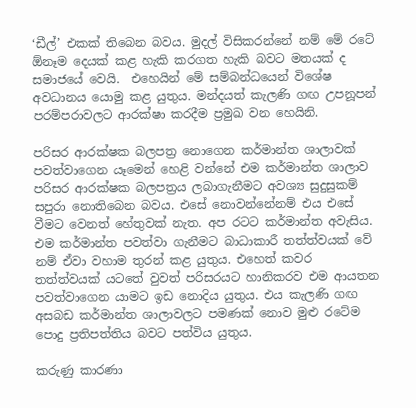‘ඩීල්’ එකක් තිබෙන බවය. මුදල් විසිකරන්නේ නම් මේ රටේ ඕනෑම දෙයක් කළ හැකි කරගත හැකි බවට මතයක් ද සමාජයේ වෙයි.  එහෙයින් මේ සම්බන්ධයෙන් විශේෂ අවධානය යොමු කළ යුතුය. මන්දයත් කැලණි ගඟ උපනූපන් පරම්පරාවලට ආරක්ෂා කරදීම ප්‍රමුඛ වන හෙයිනි.

පරිසර ආරක්ෂක බලපත්‍ර නොගෙන කර්මාන්ත ශාලාවක් පවත්වාගෙන යෑමෙන් හෙළි වන්නේ එම කර්මාන්ත ශාලාව පරිසර ආරක්ෂක බලපත්‍රය ලබාගැනීමට අවශ්‍ය සුදුසුකම් සපුරා නොතිබෙන බවය. එසේ නොවන්නේනම් එය එසේ වීමට වෙනත් හේතුවක් නැත. අප රටට කර්මාන්ත අවැසිය. එම කර්මාන්ත පවත්වා ගැනීමට බාධාකාරී තත්ත්වයක් වේ නම් ඒවා වහාම තුරන් කළ යුතුය. එහෙත් කවර තත්ත්වයක් යටතේ වුවත් පරිසරයට හානිකරව එම ආයතන පවත්වාගෙන යාමට ඉඩ නොදිය යුතුය. එය කැලණි ගඟ අසබඩ කර්මාන්ත ශාලාවලට පමණක් නොව මුළු රටේම පොදු ප්‍රතිපත්තිය බවට පත්විය යුතුය.

කරුණු කාරණා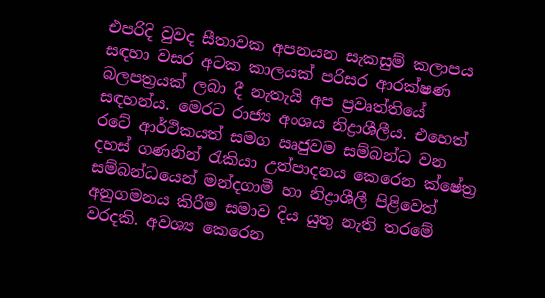එපරිදි වුවද සීතාවක අපනයන සැකසුම් කලාපය සඳහා වසර අටක කාලයක් පරිසර ආරක්ෂණ බලපත්‍රයක් ලබා දී නැතැයි අප ප්‍රවෘත්තියේ සඳහන්ය. මෙරට රාජ්‍ය අංශය නිද්‍රාශීලීය. එහෙත් රටේ ආර්ථිකයත් සමග ඍජුවම සම්බන්ධ වන දහස් ගණනින් රැකියා උත්පාදනය කෙරෙන ක්ෂේත්‍ර සම්බන්ධයෙන් මන්දගාමී හා නිද්‍රාශීලී පිළිවෙත් අනුගමනය කිරීම සමාව දිය යුතු නැති තරමේ වරදකි. අවශ්‍ය කෙරෙන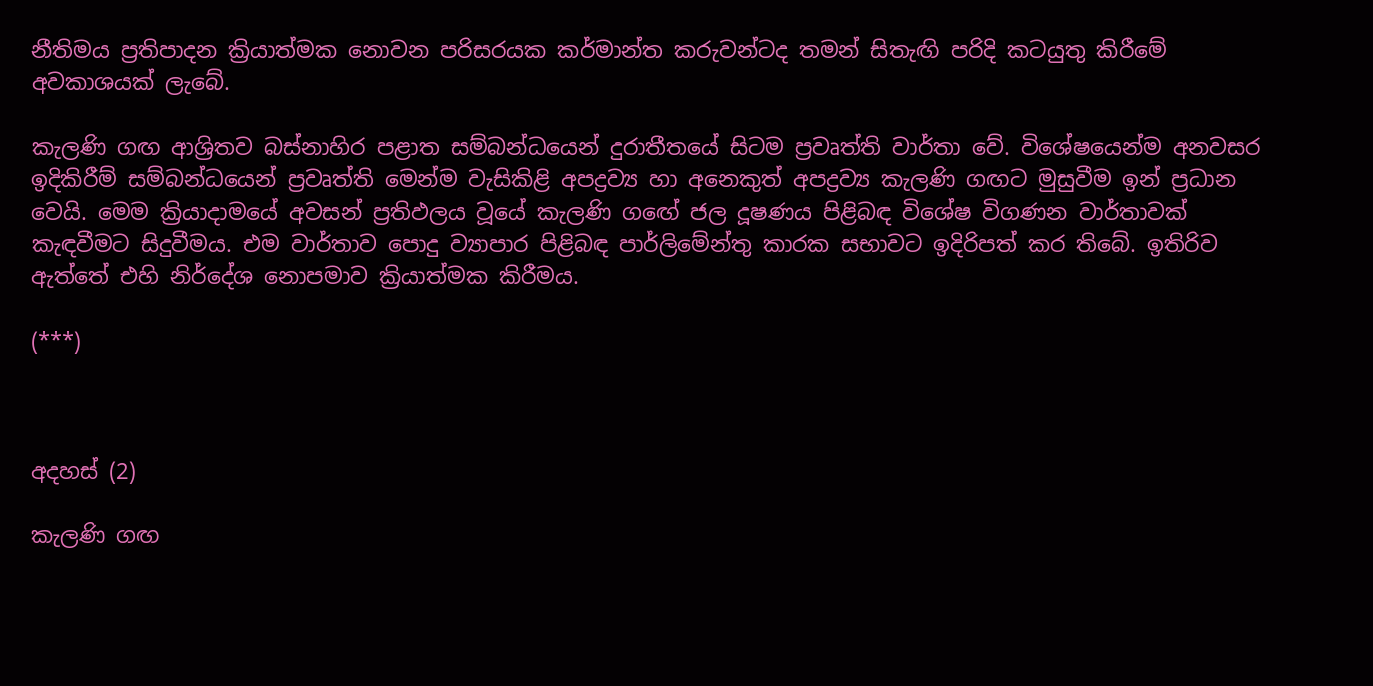නීතිමය ප්‍රතිපාදන ක්‍රියාත්මක නොවන පරිසරයක කර්මාන්ත කරුවන්ටද තමන් සිතැඟි පරිදි කටයුතු කිරීමේ අවකාශයක් ලැබේ.

කැලණි ගඟ ආශ්‍රිතව බස්නාහිර පළාත සම්බන්ධයෙන් දුරාතීතයේ සිටම ප්‍රවෘත්ති වාර්තා වේ. විශේෂයෙන්ම අනවසර ඉදිකිරීම් සම්බන්ධයෙන් ප්‍රවෘත්ති මෙන්ම වැසිකිළි අපද්‍රව්‍ය හා අනෙකුත් අපද්‍රව්‍ය කැලණි ගඟට මුසුවීම ඉන් ප්‍රධාන වෙයි. මෙම ක්‍රියාද‌ාමයේ අවසන් ප්‍රතිඵලය වූයේ කැලණි ගඟේ ජල දූෂණය පිළිබඳ විශේෂ විගණන වාර්තාවක් කැඳවීමට සිදුවීමය. එම වාර්තාව පොදු ව්‍යාපාර පිළිබඳ පාර්ලිමේන්තු කාරක සභාවට ඉදිරිපත් කර තිබේ. ඉතිරිව ඇත්තේ එහි නිර්දේශ නොපමාව ක්‍රියාත්මක කිරීමය.

(***)



අදහස් (2)

කැලණි ගඟ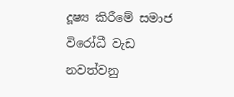දූෂ්‍ය කිරීමේ සමාජ විරෝධී වැඩ නවත්වනු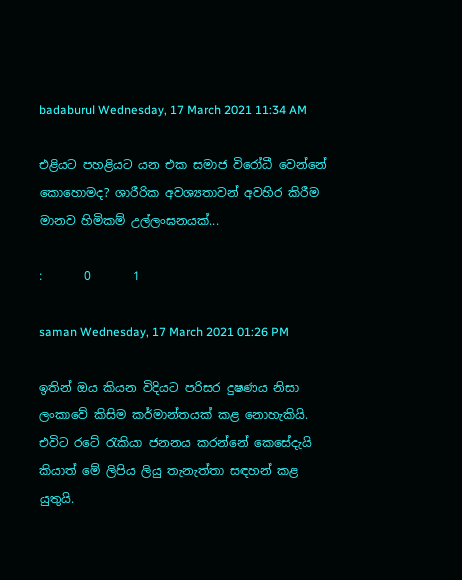badaburul Wednesday, 17 March 2021 11:34 AM

එළියට පහළියට යන එක සමාජ විරෝධී වෙන්නේ කොහොමද? ශාරීරික අවශ්‍යතාවන් අවහිර කිරීම මානව හිමිකම් උල්ලංඝනයක්...

:       0       1

saman Wednesday, 17 March 2021 01:26 PM

ඉතින් ඔය කියන විදියට පරිසර දුෂණය නිසා ලංකාවේ කිසිම කර්මාන්තයක් කළ නොහැකියි. එවිට රටේ රැකියා ජනනය කරන්නේ කෙසේදැයි කියාත් මේ ලිපිය ලියු තැනැත්තා සඳහන් කළ යුතුයි.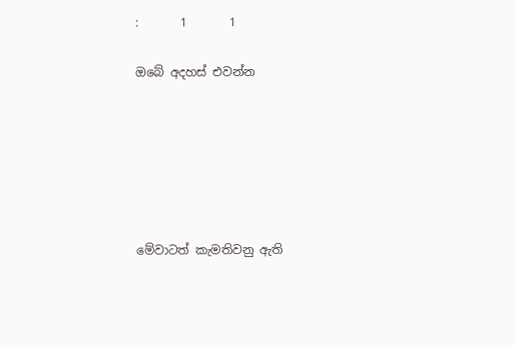:       1       1

ඔබේ අදහස් එවන්න






මේවාටත් කැමතිවනු ඇති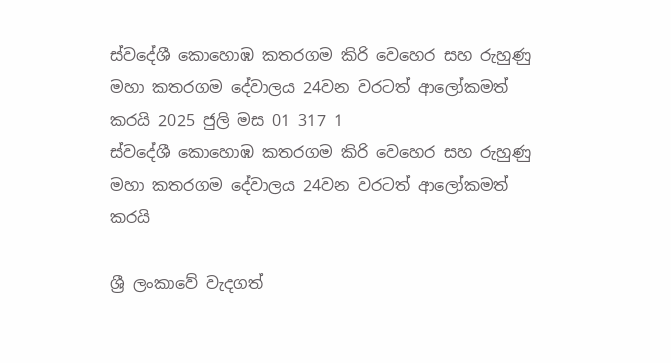ස්වදේශී කොහොඹ කතරගම කිරි වෙහෙර සහ රුහුණු මහා කතරගම දේවාලය 24වන වරටත් ආලෝකමත් කරයි 2025 ජුලි මස 01 317 1
ස්වදේශී කොහොඹ කතරගම කිරි වෙහෙර සහ රුහුණු මහා කතරගම දේවාලය 24වන වරටත් ආලෝකමත් කරයි

ශ්‍රී ලංකාවේ වැදගත්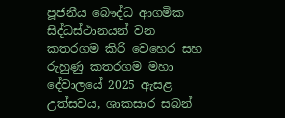පූජනීය බෞද්ධ ආගමික සිද්ධස්ථානයන් වන කතරගම කිරි වෙහෙර සහ රුහුණු කතරගම මහා දේවාලයේ 2025 ඇසළ උත්සවය, ශාකසාර සබන්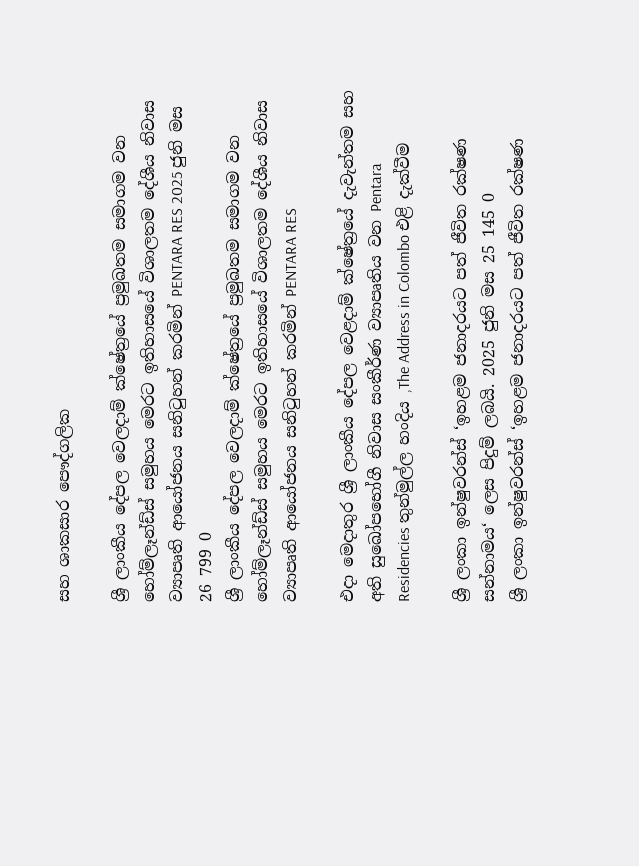සහ ශාකසාර පෞද්ගලික

ශ්‍රී ලාංකීය දේපල වෙලදාම් ක්ෂේත්‍රයේ ප්‍රමුඛතම සමාගම වන  හෝම්ලෑන්ඩ්ස් සමුහය මෙරට ඉතිහාසයේ විශාලතම දේශීය නිවාස ව්‍යාපෘති ආයෝජනය සනිටුහන් කරමින් PENTARA RES 2025 ජුනි මස 26 799 0
ශ්‍රී ලාංකීය දේපල වෙලදාම් ක්ෂේත්‍රයේ ප්‍රමුඛතම සමාගම වන හෝම්ලෑන්ඩ්ස් සමුහය මෙරට ඉතිහාසයේ විශාලතම දේශීය නිවාස ව්‍යාපෘති ආයෝජනය සනිටුහන් කරමින් PENTARA RES

එදා මෙදාතුර ශ්‍රී ලාංකීය දේපල වෙළදාම් ක්ෂේත්‍රයේ දැවැන්තම සහ අති සුඛෝපභෝගී නිවාස සංකීර්ණ ව්‍යාපෘතිය වන Pentara Residencies තුන්මුල්ල හංදිය ,The Address in Colombo එළි දැක්වීම

ශ්‍රී ලංකා ඉන්ෂුවරන්ස් ‘ඉහළම ජනාදරයට පත් ජීවිත රක්ෂණ සන්නාමය‘ ලෙස පිදුම් ලබයි. 2025 ජුනි මස 25 145 0
ශ්‍රී ලංකා ඉන්ෂුවරන්ස් ‘ඉහළම ජනාදරයට පත් ජීවිත රක්ෂණ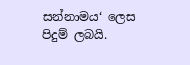සන්නාමය‘ ලෙස පිදුම් ලබයි.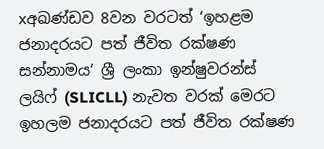xඅඛණ්ඩව 8වන වරටත් ‘ඉහළම ජනාදරයට පත් ජීවිත රක්ෂණ සන්නාමය‘ ශ්‍රී ලංකා ඉන්ෂුවරන්ස් ලයිෆ් (SLICLL) නැවත වරක් මෙරට ඉහලම ජනාදරයට පත් ජීවිත රක්ෂණ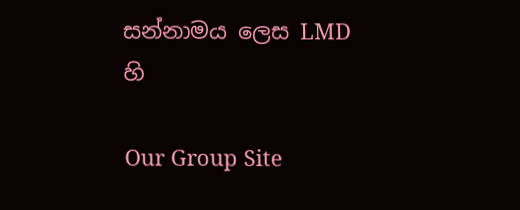සන්නාමය ලෙස LMD හි

Our Group Site